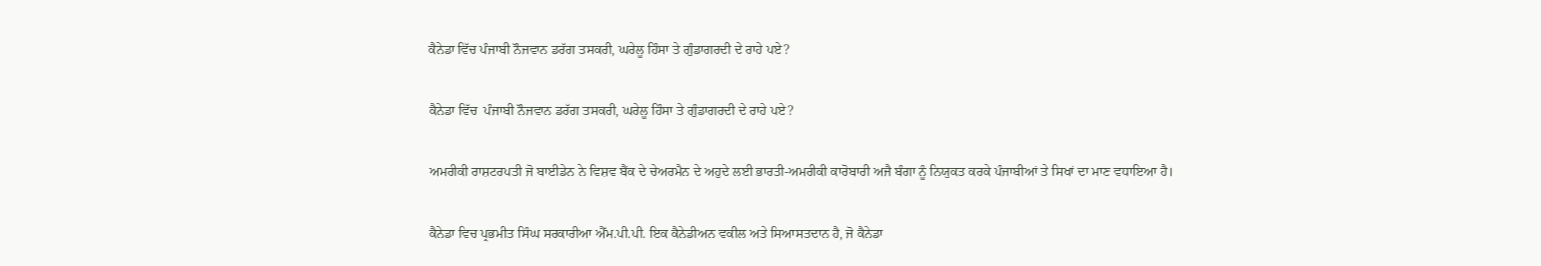ਕੈਨੇਡਾ ਵਿੱਚ ਪੰਜਾਬੀ ਨੌਜਵਾਨ ਡਰੱਗ ਤਸਕਰੀ, ਘਰੇਲੂ ਹਿੰਸਾ ਤੇ ਗੁੰਡਾਗਰਦੀ ਦੇ ਰਾਹੇ ਪਏ?

ਕੈਨੇਡਾ ਵਿੱਚ  ਪੰਜਾਬੀ ਨੌਜਵਾਨ ਡਰੱਗ ਤਸਕਰੀ, ਘਰੇਲੂ ਹਿੰਸਾ ਤੇ ਗੁੰਡਾਗਰਦੀ ਦੇ ਰਾਹੇ ਪਏ?

ਅਮਰੀਕੀ ਰਾਸ਼ਟਰਪਤੀ ਜੋ ਬਾਈਡੇਨ ਨੇ ਵਿਸ਼ਵ ਬੈਂਕ ਦੇ ਚੇਅਰਮੈਨ ਦੇ ਅਹੁਦੇ ਲਈ ਭਾਰਤੀ-ਅਮਰੀਕੀ ਕਾਰੋਬਾਰੀ ਅਜੈ ਬੰਗਾ ਨੂੰ ਨਿਯੁਕਤ ਕਰਕੇ ਪੰਜਾਬੀਆਂ ਤੇ ਸਿਖਾਂ ਦਾ ਮਾਣ ਵਧਾਇਆ ਹੈ।

ਕੈਨੇਡਾ ਵਿਚ ਪ੍ਰਭਮੀਤ ਸਿੰਘ ਸਰਕਾਰੀਆ ਐੱਮ.ਪੀ.ਪੀ. ਇਕ ਕੈਨੇਡੀਅਨ ਵਕੀਲ ਅਤੇ ਸਿਆਸਤਦਾਨ ਹੈ, ਜੋ ਕੈਨੇਡਾ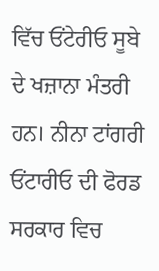ਵਿੱਚ ਓਂਟੇਰੀਓ ਸੂਬੇ ਦੇ ਖਜ਼ਾਨਾ ਮੰਤਰੀ ਹਨ। ਨੀਨਾ ਟਾਂਗਰੀ ਓਂਟਾਰੀਓ ਦੀ ਫੋਰਡ ਸਰਕਾਰ ਵਿਚ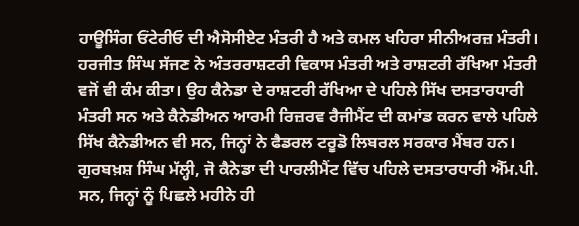ਹਾਊਸਿੰਗ ਓਂਟੇਰੀਓ ਦੀ ਐਸੋਸੀਏਟ ਮੰਤਰੀ ਹੈ ਅਤੇ ਕਮਲ ਖਹਿਰਾ ਸੀਨੀਅਰਜ਼ ਮੰਤਰੀ। ਹਰਜੀਤ ਸਿੰਘ ਸੱਜਣ ਨੇ ਅੰਤਰਰਾਸ਼ਟਰੀ ਵਿਕਾਸ ਮੰਤਰੀ ਅਤੇ ਰਾਸ਼ਟਰੀ ਰੱਖਿਆ ਮੰਤਰੀ ਵਜੋਂ ਵੀ ਕੰਮ ਕੀਤਾ। ਉਹ ਕੈਨੇਡਾ ਦੇ ਰਾਸ਼ਟਰੀ ਰੱਖਿਆ ਦੇ ਪਹਿਲੇ ਸਿੱਖ ਦਸਤਾਰਧਾਰੀ ਮੰਤਰੀ ਸਨ ਅਤੇ ਕੈਨੇਡੀਅਨ ਆਰਮੀ ਰਿਜ਼ਰਵ ਰੈਜੀਮੈਂਟ ਦੀ ਕਮਾਂਡ ਕਰਨ ਵਾਲੇ ਪਹਿਲੇ ਸਿੱਖ ਕੈਨੇਡੀਅਨ ਵੀ ਸਨ, ਜਿਨ੍ਹਾਂ ਨੇ ਫੈਡਰਲ ਟਰੂਡੋ ਲਿਬਰਲ ਸਰਕਾਰ ਮੈਂਬਰ ਹਨ। ਗੁਰਬਖ਼ਸ਼ ਸਿੰਘ ਮੱਲ੍ਹੀ, ਜੋ ਕੈਨੇਡਾ ਦੀ ਪਾਰਲੀਮੈਂਟ ਵਿੱਚ ਪਹਿਲੇ ਦਸਤਾਰਧਾਰੀ ਐੱਮ.ਪੀ. ਸਨ, ਜਿਨ੍ਹਾਂ ਨੂੰ ਪਿਛਲੇ ਮਹੀਨੇ ਹੀ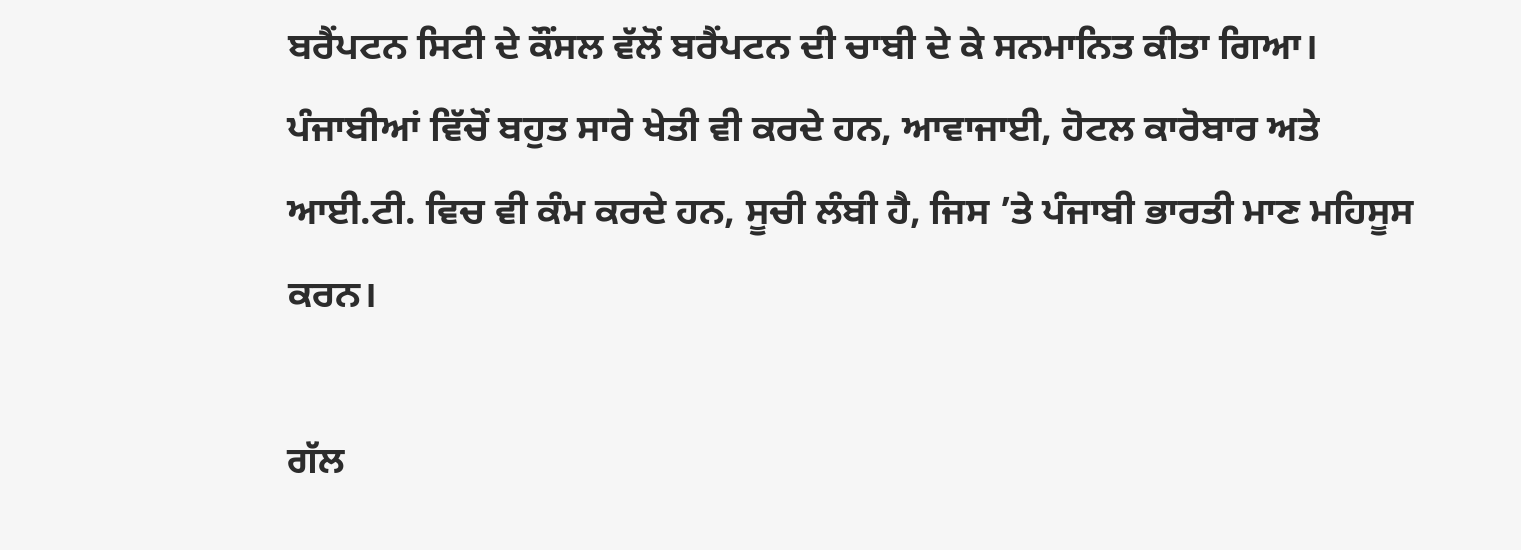ਬਰੈਂਪਟਨ ਸਿਟੀ ਦੇ ਕੌਂਸਲ ਵੱਲੋਂ ਬਰੈਂਪਟਨ ਦੀ ਚਾਬੀ ਦੇ ਕੇ ਸਨਮਾਨਿਤ ਕੀਤਾ ਗਿਆ। ਪੰਜਾਬੀਆਂ ਵਿੱਚੋਂ ਬਹੁਤ ਸਾਰੇ ਖੇਤੀ ਵੀ ਕਰਦੇ ਹਨ, ਆਵਾਜਾਈ, ਹੋਟਲ ਕਾਰੋਬਾਰ ਅਤੇ ਆਈ.ਟੀ. ਵਿਚ ਵੀ ਕੰਮ ਕਰਦੇ ਹਨ, ਸੂਚੀ ਲੰਬੀ ਹੈ, ਜਿਸ ’ਤੇ ਪੰਜਾਬੀ ਭਾਰਤੀ ਮਾਣ ਮਹਿਸੂਸ ਕਰਨ।

ਗੱਲ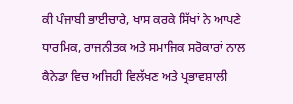ਕੀ ਪੰਜਾਬੀ ਭਾਈਚਾਰੇ, ਖਾਸ ਕਰਕੇ ਸਿੱਖਾਂ ਨੇ ਆਪਣੇ ਧਾਰਮਿਕ, ਰਾਜਨੀਤਕ ਅਤੇ ਸਮਾਜਿਕ ਸਰੋਕਾਰਾਂ ਨਾਲ ਕੈਨੇਡਾ ਵਿਚ ਅਜਿਹੀ ਵਿਲੱਖਣ ਅਤੇ ਪ੍ਰਭਾਵਸ਼ਾਲੀ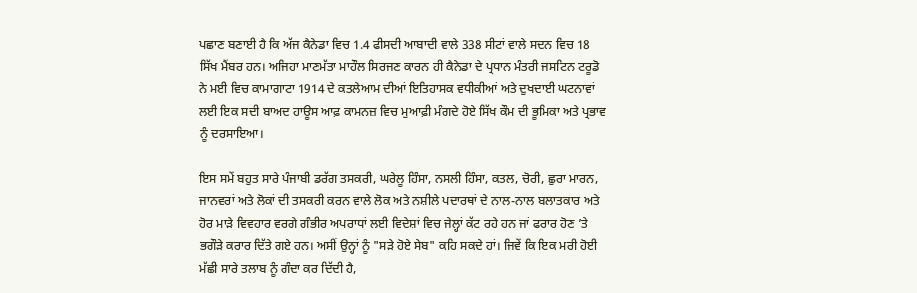ਪਛਾਣ ਬਣਾਈ ਹੈ ਕਿ ਅੱਜ ਕੈਨੇਡਾ ਵਿਚ 1.4 ਫੀਸਦੀ ਆਬਾਦੀ ਵਾਲੇ 338 ਸੀਟਾਂ ਵਾਲੇ ਸਦਨ ਵਿਚ 18 ਸਿੱਖ ਮੈਂਬਰ ਹਨ। ਅਜਿਹਾ ਮਾਣਮੱਤਾ ਮਾਹੌਲ ਸਿਰਜਣ ਕਾਰਨ ਹੀ ਕੈਨੇਡਾ ਦੇ ਪ੍ਰਧਾਨ ਮੰਤਰੀ ਜਸਟਿਨ ਟਰੂਡੋ ਨੇ ਮਈ ਵਿਚ ਕਾਮਾਗਾਟਾ 1914 ਦੇ ਕਤਲੇਆਮ ਦੀਆਂ ਇਤਿਹਾਸਕ ਵਧੀਕੀਆਂ ਅਤੇ ਦੁਖਦਾਈ ਘਟਨਾਵਾਂ ਲਈ ਇਕ ਸਦੀ ਬਾਅਦ ਹਾਊਸ ਆਫ਼ ਕਾਮਨਜ਼ ਵਿਚ ਮੁਆਫ਼ੀ ਮੰਗਦੇ ਹੋਏ ਸਿੱਖ ਕੌਮ ਦੀ ਭੂਮਿਕਾ ਅਤੇ ਪ੍ਰਭਾਵ ਨੂੰ ਦਰਸਾਇਆ।

ਇਸ ਸਮੇਂ ਬਹੁਤ ਸਾਰੇ ਪੰਜਾਬੀ ਡਰੱਗ ਤਸਕਰੀ, ਘਰੇਲੂ ਹਿੰਸਾ, ਨਸਲੀ ਹਿੰਸਾ, ਕਤਲ, ਚੋਰੀ, ਛੁਰਾ ਮਾਰਨ, ਜਾਨਵਰਾਂ ਅਤੇ ਲੋਕਾਂ ਦੀ ਤਸਕਰੀ ਕਰਨ ਵਾਲੇ ਲੋਕ ਅਤੇ ਨਸ਼ੀਲੇ ਪਦਾਰਥਾਂ ਦੇ ਨਾਲ-ਨਾਲ ਬਲਾਤਕਾਰ ਅਤੇ ਹੋਰ ਮਾੜੇ ਵਿਵਹਾਰ ਵਰਗੇ ਗੰਭੀਰ ਅਪਰਾਧਾਂ ਲਈ ਵਿਦੇਸ਼ਾਂ ਵਿਚ ਜੇਲ੍ਹਾਂ ਕੱਟ ਰਹੇ ਹਨ ਜਾਂ ਫਰਾਰ ਹੋਣ ’ਤੇ ਭਗੌੜੇ ਕਰਾਰ ਦਿੱਤੇ ਗਏ ਹਨ। ਅਸੀਂ ਉਨ੍ਹਾਂ ਨੂੰ "ਸੜੇ ਹੋਏ ਸੇਬ" ਕਹਿ ਸਕਦੇ ਹਾਂ। ਜਿਵੇਂ ਕਿ ਇਕ ਮਰੀ ਹੋਈ ਮੱਛੀ ਸਾਰੇ ਤਲਾਬ ਨੂੰ ਗੰਦਾ ਕਰ ਦਿੱਦੀ ਹੈ,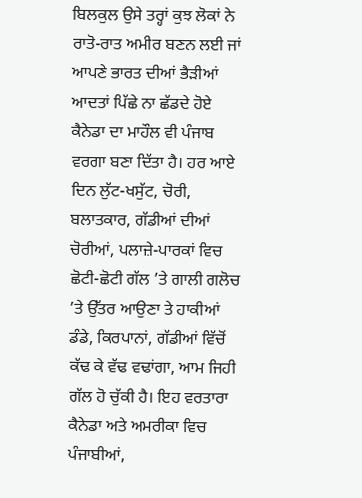ਬਿਲਕੁਲ ਉਸੇ ਤਰ੍ਹਾਂ ਕੁਝ ਲੋਕਾਂ ਨੇ ਰਾਤੋ-ਰਾਤ ਅਮੀਰ ਬਣਨ ਲਈ ਜਾਂ ਆਪਣੇ ਭਾਰਤ ਦੀਆਂ ਭੈੜੀਆਂ ਆਦਤਾਂ ਪਿੱਛੇ ਨਾ ਛੱਡਦੇ ਹੋਏ ਕੈਨੇਡਾ ਦਾ ਮਾਹੌਲ ਵੀ ਪੰਜਾਬ ਵਰਗਾ ਬਣਾ ਦਿੱਤਾ ਹੈ। ਹਰ ਆਏ ਦਿਨ ਲੁੱਟ-ਖਸੁੱਟ, ਚੋਰੀ, ਬਲਾਤਕਾਰ, ਗੱਡੀਆਂ ਦੀਆਂ ਚੋਰੀਆਂ, ਪਲਾਜ਼ੇ-ਪਾਰਕਾਂ ਵਿਚ ਛੋਟੀ-ਛੋਟੀ ਗੱਲ ’ਤੇ ਗਾਲੀ ਗਲੋਚ ’ਤੇ ਉੱਤਰ ਆਉਣਾ ਤੇ ਹਾਕੀਆਂ ਡੰਡੇ, ਕਿਰਪਾਨਾਂ, ਗੱਡੀਆਂ ਵਿੱਚੋਂ ਕੱਢ ਕੇ ਵੱਢ ਵਢਾਂਗਾ, ਆਮ ਜਿਹੀ ਗੱਲ ਹੋ ਚੁੱਕੀ ਹੈ। ਇਹ ਵਰਤਾਰਾ ਕੈਨੇਡਾ ਅਤੇ ਅਮਰੀਕਾ ਵਿਚ ਪੰਜਾਬੀਆਂ,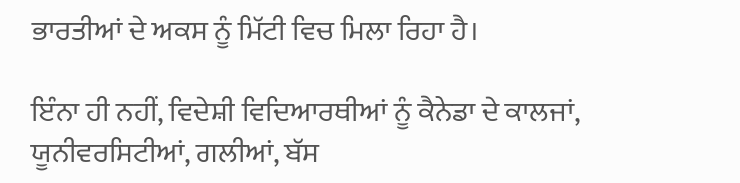ਭਾਰਤੀਆਂ ਦੇ ਅਕਸ ਨੂੰ ਮਿੱਟੀ ਵਿਚ ਮਿਲਾ ਰਿਹਾ ਹੈ।

ਇੰਨਾ ਹੀ ਨਹੀਂ, ਵਿਦੇਸ਼ੀ ਵਿਦਿਆਰਥੀਆਂ ਨੂੰ ਕੈਨੇਡਾ ਦੇ ਕਾਲਜਾਂ, ਯੂਨੀਵਰਸਿਟੀਆਂ, ਗਲੀਆਂ, ਬੱਸ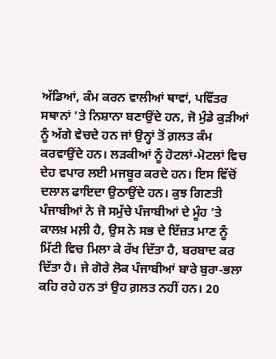ਅੱਡਿਆਂ, ਕੰਮ ਕਰਨ ਵਾਲੀਆਂ ਥਾਵਾਂ, ਪਵਿੱਤਰ ਸਥਾਨਾਂ ’ਤੇ ਨਿਸ਼ਾਨਾ ਬਣਾਉਂਦੇ ਹਨ, ਜੋ ਮੁੰਡੇ ਕੁੜੀਆਂ ਨੂੰ ਅੱਗੇ ਵੇਚਦੇ ਹਨ ਜਾਂ ਉਨ੍ਹਾਂ ਤੋਂ ਗ਼ਲਤ ਕੰਮ ਕਰਵਾਉਂਦੇ ਹਨ। ਲੜਕੀਆਂ ਨੂੰ ਹੋਟਲਾਂ-ਮੋਟਲਾਂ ਵਿਚ ਦੇਹ ਵਪਾਰ ਲਈ ਮਜਬੂਰ ਕਰਦੇ ਹਨ। ਇਸ ਵਿੱਚੋਂ ਦਲਾਲ ਫਾਇਦਾ ਉਠਾਉਂਦੇ ਹਨ। ਕੁਝ ਗਿਣਤੀ ਪੰਜਾਬੀਆਂ ਨੇ ਜੋ ਸਮੁੱਚੇ ਪੰਜਾਬੀਆਂ ਦੇ ਮੂੰਹ ’ਤੇ ਕਾਲਖ਼ ਮਲ਼ੀ ਹੈ, ਉਸ ਨੇ ਸਭ ਦੇ ਇੱਜ਼ਤ ਮਾਣ ਨੂੰ ਮਿੱਟੀ ਵਿਚ ਮਿਲਾ ਕੇ ਰੱਖ ਦਿੱਤਾ ਹੈ, ਬਰਬਾਦ ਕਰ ਦਿੱਤਾ ਹੈ। ਜੇ ਗੋਰੇ ਲੋਕ ਪੰਜਾਬੀਆਂ ਬਾਰੇ ਬੁਰਾ-ਭਲਾ ਕਹਿ ਰਹੇ ਹਨ ਤਾਂ ਉਹ ਗ਼ਲਤ ਨਹੀਂ ਹਨ। 20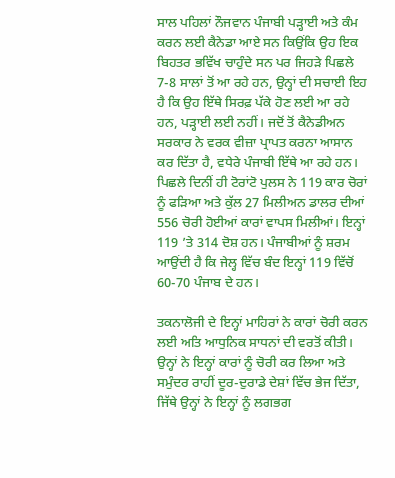ਸਾਲ ਪਹਿਲਾਂ ਨੌਜਵਾਨ ਪੰਜਾਬੀ ਪੜ੍ਹਾਈ ਅਤੇ ਕੰਮ ਕਰਨ ਲਈ ਕੈਨੇਡਾ ਆਏ ਸਨ ਕਿਉਂਕਿ ਉਹ ਇਕ ਬਿਹਤਰ ਭਵਿੱਖ ਚਾਹੁੰਦੇ ਸਨ ਪਰ ਜਿਹੜੇ ਪਿਛਲੇ 7-8 ਸਾਲਾਂ ਤੋਂ ਆ ਰਹੇ ਹਨ, ਉਨ੍ਹਾਂ ਦੀ ਸਚਾਈ ਇਹ ਹੈ ਕਿ ਉਹ ਇੱਥੇ ਸਿਰਫ਼ ਪੱਕੇ ਹੋਣ ਲਈ ਆ ਰਹੇ ਹਨ, ਪੜ੍ਹਾਈ ਲਈ ਨਹੀਂ। ਜਦੋਂ ਤੋਂ ਕੈਨੇਡੀਅਨ ਸਰਕਾਰ ਨੇ ਵਰਕ ਵੀਜ਼ਾ ਪ੍ਰਾਪਤ ਕਰਨਾ ਆਸਾਨ ਕਰ ਦਿੱਤਾ ਹੈ, ਵਧੇਰੇ ਪੰਜਾਬੀ ਇੱਥੇ ਆ ਰਹੇ ਹਨ। ਪਿਛਲੇ ਦਿਨੀਂ ਹੀ ਟੋਰਾਂਟੋ ਪੁਲਸ ਨੇ 119 ਕਾਰ ਚੋਰਾਂ ਨੂੰ ਫੜਿਆ ਅਤੇ ਕੁੱਲ 27 ਮਿਲੀਅਨ ਡਾਲਰ ਦੀਆਂ 556 ਚੋਰੀ ਹੋਈਆਂ ਕਾਰਾਂ ਵਾਪਸ ਮਿਲੀਆਂ। ਇਨ੍ਹਾਂ 119 ’ਤੇ 314 ਦੋਸ਼ ਹਨ। ਪੰਜਾਬੀਆਂ ਨੂੰ ਸ਼ਰਮ ਆਉਂਦੀ ਹੈ ਕਿ ਜੇਲ੍ਹ ਵਿੱਚ ਬੰਦ ਇਨ੍ਹਾਂ 119 ਵਿੱਚੋਂ 60-70 ਪੰਜਾਬ ਦੇ ਹਨ।

ਤਕਨਾਲੋਜੀ ਦੇ ਇਨ੍ਹਾਂ ਮਾਹਿਰਾਂ ਨੇ ਕਾਰਾਂ ਚੋਰੀ ਕਰਨ ਲਈ ਅਤਿ ਆਧੁਨਿਕ ਸਾਧਨਾਂ ਦੀ ਵਰਤੋਂ ਕੀਤੀ। ਉਨ੍ਹਾਂ ਨੇ ਇਨ੍ਹਾਂ ਕਾਰਾਂ ਨੂੰ ਚੋਰੀ ਕਰ ਲਿਆ ਅਤੇ ਸਮੁੰਦਰ ਰਾਹੀਂ ਦੂਰ-ਦੁਰਾਡੇ ਦੇਸ਼ਾਂ ਵਿੱਚ ਭੇਜ ਦਿੱਤਾ, ਜਿੱਥੇ ਉਨ੍ਹਾਂ ਨੇ ਇਨ੍ਹਾਂ ਨੂੰ ਲਗਭਗ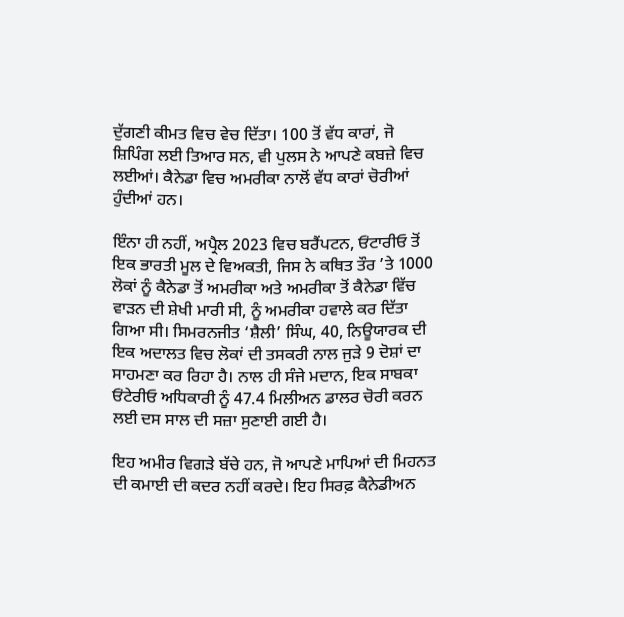ਦੁੱਗਣੀ ਕੀਮਤ ਵਿਚ ਵੇਚ ਦਿੱਤਾ। 100 ਤੋਂ ਵੱਧ ਕਾਰਾਂ, ਜੋ ਸ਼ਿਪਿੰਗ ਲਈ ਤਿਆਰ ਸਨ, ਵੀ ਪੁਲਸ ਨੇ ਆਪਣੇ ਕਬਜ਼ੇ ਵਿਚ ਲਈਆਂ। ਕੈਨੇਡਾ ਵਿਚ ਅਮਰੀਕਾ ਨਾਲੋਂ ਵੱਧ ਕਾਰਾਂ ਚੋਰੀਆਂ ਹੁੰਦੀਆਂ ਹਨ।

ਇੰਨਾ ਹੀ ਨਹੀਂ, ਅਪ੍ਰੈਲ 2023 ਵਿਚ ਬਰੈਂਪਟਨ, ਓਂਟਾਰੀਓ ਤੋਂ ਇਕ ਭਾਰਤੀ ਮੂਲ ਦੇ ਵਿਅਕਤੀ, ਜਿਸ ਨੇ ਕਥਿਤ ਤੌਰ ’ਤੇ 1000 ਲੋਕਾਂ ਨੂੰ ਕੈਨੇਡਾ ਤੋਂ ਅਮਰੀਕਾ ਅਤੇ ਅਮਰੀਕਾ ਤੋਂ ਕੈਨੇਡਾ ਵਿੱਚ ਵਾੜਨ ਦੀ ਸ਼ੇਖੀ ਮਾਰੀ ਸੀ, ਨੂੰ ਅਮਰੀਕਾ ਹਵਾਲੇ ਕਰ ਦਿੱਤਾ ਗਿਆ ਸੀ। ਸਿਮਰਨਜੀਤ ‘ਸ਼ੈਲੀ’ ਸਿੰਘ, 40, ਨਿਊਯਾਰਕ ਦੀ ਇਕ ਅਦਾਲਤ ਵਿਚ ਲੋਕਾਂ ਦੀ ਤਸਕਰੀ ਨਾਲ ਜੁੜੇ 9 ਦੋਸ਼ਾਂ ਦਾ ਸਾਹਮਣਾ ਕਰ ਰਿਹਾ ਹੈ। ਨਾਲ ਹੀ ਸੰਜੇ ਮਦਾਨ, ਇਕ ਸਾਬਕਾ ਓਂਟੇਰੀਓ ਅਧਿਕਾਰੀ ਨੂੰ 47.4 ਮਿਲੀਅਨ ਡਾਲਰ ਚੋਰੀ ਕਰਨ ਲਈ ਦਸ ਸਾਲ ਦੀ ਸਜ਼ਾ ਸੁਣਾਈ ਗਈ ਹੈ।

ਇਹ ਅਮੀਰ ਵਿਗੜੇ ਬੱਚੇ ਹਨ, ਜੋ ਆਪਣੇ ਮਾਪਿਆਂ ਦੀ ਮਿਹਨਤ ਦੀ ਕਮਾਈ ਦੀ ਕਦਰ ਨਹੀਂ ਕਰਦੇ। ਇਹ ਸਿਰਫ਼ ਕੈਨੇਡੀਅਨ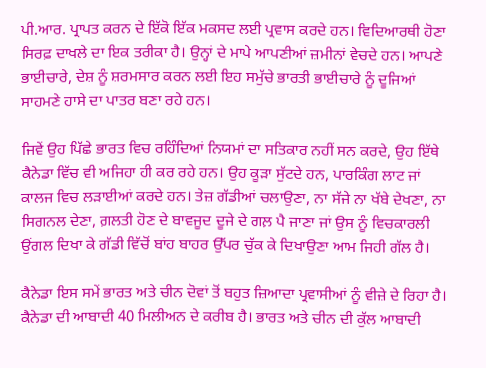ਪੀ.ਆਰ. ਪ੍ਰਾਪਤ ਕਰਨ ਦੇ ਇੱਕੋ ਇੱਕ ਮਕਸਦ ਲਈ ਪ੍ਰਵਾਸ ਕਰਦੇ ਹਨ। ਵਿਦਿਆਰਥੀ ਹੋਣਾ ਸਿਰਫ਼ ਦਾਖਲੇ ਦਾ ਇਕ ਤਰੀਕਾ ਹੈ। ਉਨ੍ਹਾਂ ਦੇ ਮਾਪੇ ਆਪਣੀਆਂ ਜ਼ਮੀਨਾਂ ਵੇਚਦੇ ਹਨ। ਆਪਣੇ ਭਾਈਚਾਰੇ, ਦੇਸ਼ ਨੂੰ ਸ਼ਰਮਸਾਰ ਕਰਨ ਲਈ ਇਹ ਸਮੁੱਚੇ ਭਾਰਤੀ ਭਾਈਚਾਰੇ ਨੂੰ ਦੂਜਿਆਂ ਸਾਹਮਣੇ ਹਾਸੇ ਦਾ ਪਾਤਰ ਬਣਾ ਰਹੇ ਹਨ।

ਜਿਵੇਂ ਉਹ ਪਿੱਛੇ ਭਾਰਤ ਵਿਚ ਰਹਿੰਦਿਆਂ ਨਿਯਮਾਂ ਦਾ ਸਤਿਕਾਰ ਨਹੀਂ ਸਨ ਕਰਦੇ, ਉਹ ਇੱਥੇ ਕੈਨੇਡਾ ਵਿੱਚ ਵੀ ਅਜਿਹਾ ਹੀ ਕਰ ਰਹੇ ਹਨ। ਉਹ ਕੂੜਾ ਸੁੱਟਦੇ ਹਨ, ਪਾਰਕਿੰਗ ਲਾਟ ਜਾਂ ਕਾਲਜ ਵਿਚ ਲੜਾਈਆਂ ਕਰਦੇ ਹਨ। ਤੇਜ਼ ਗੱਡੀਆਂ ਚਲਾਉਣਾ, ਨਾ ਸੱਜੇ ਨਾ ਖੱਬੇ ਦੇਖਣਾ, ਨਾ ਸਿਗਨਲ ਦੇਣਾ, ਗ਼ਲਤੀ ਹੋਣ ਦੇ ਬਾਵਜੂਦ ਦੂਜੇ ਦੇ ਗਲ਼ ਪੈ ਜਾਣਾ ਜਾਂ ਉਸ ਨੂੰ ਵਿਚਕਾਰਲੀ ਉਂਗਲ ਦਿਖਾ ਕੇ ਗੱਡੀ ਵਿੱਚੋਂ ਬਾਂਹ ਬਾਹਰ ਉੱਪਰ ਚੁੱਕ ਕੇ ਦਿਖਾਉਣਾ ਆਮ ਜਿਹੀ ਗੱਲ ਹੈ।

ਕੈਨੇਡਾ ਇਸ ਸਮੇਂ ਭਾਰਤ ਅਤੇ ਚੀਨ ਦੋਵਾਂ ਤੋਂ ਬਹੁਤ ਜ਼ਿਆਦਾ ਪ੍ਰਵਾਸੀਆਂ ਨੂੰ ਵੀਜ਼ੇ ਦੇ ਰਿਹਾ ਹੈ। ਕੈਨੇਡਾ ਦੀ ਆਬਾਦੀ 40 ਮਿਲੀਅਨ ਦੇ ਕਰੀਬ ਹੈ। ਭਾਰਤ ਅਤੇ ਚੀਨ ਦੀ ਕੁੱਲ ਆਬਾਦੀ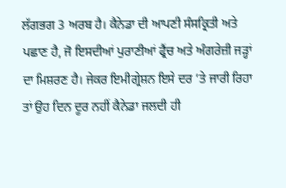ਲੱਗਭਗ 3 ਅਰਬ ਹੈ। ਕੈਨੇਡਾ ਦੀ ਆਪਣੀ ਸੰਸਕ੍ਰਿਤੀ ਅਤੇ ਪਛਾਣ ਹੈ, ਜੋ ਇਸਦੀਆਂ ਪੁਰਾਣੀਆਂ ਫ੍ਰੈਂਚ ਅਤੇ ਅੰਗਰੇਜ਼ੀ ਜੜ੍ਹਾਂ ਦਾ ਮਿਸ਼ਰਣ ਹੈ। ਜੇਕਰ ਇਮੀਗ੍ਰੇਸ਼ਨ ਇਸੇ ਦਰ ’ਤੇ ਜਾਰੀ ਰਿਹਾ ਤਾਂ ਉਹ ਦਿਨ ਦੂਰ ਨਹੀਂ ਕੈਨੇਡਾ ਜਲਦੀ ਹੀ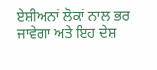ਏਸ਼ੀਅਨਾਂ ਲੋਕਾਂ ਨਾਲ ਭਰ ਜਾਵੇਗਾ ਅਤੇ ਇਹ ਦੇਸ਼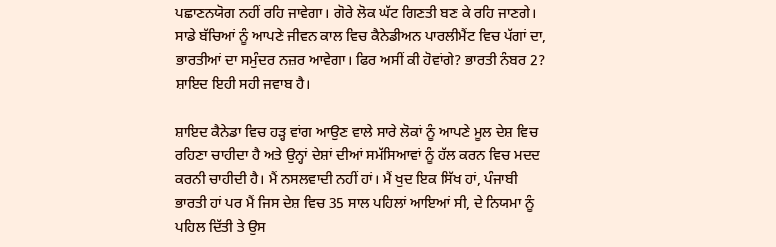ਪਛਾਣਨਯੋਗ ਨਹੀਂ ਰਹਿ ਜਾਵੇਗਾ। ਗੋਰੇ ਲੋਕ ਘੱਟ ਗਿਣਤੀ ਬਣ ਕੇ ਰਹਿ ਜਾਣਗੇ। ਸਾਡੇ ਬੱਚਿਆਂ ਨੂੰ ਆਪਣੇ ਜੀਵਨ ਕਾਲ ਵਿਚ ਕੈਨੇਡੀਅਨ ਪਾਰਲੀਮੈਂਟ ਵਿਚ ਪੱਗਾਂ ਦਾ, ਭਾਰਤੀਆਂ ਦਾ ਸਮੁੰਦਰ ਨਜ਼ਰ ਆਵੇਗਾ। ਫਿਰ ਅਸੀਂ ਕੀ ਹੋਵਾਂਗੇ? ਭਾਰਤੀ ਨੰਬਰ 2? ਸ਼ਾਇਦ ਇਹੀ ਸਹੀ ਜਵਾਬ ਹੈ।

ਸ਼ਾਇਦ ਕੈਨੇਡਾ ਵਿਚ ਹੜ੍ਹ ਵਾਂਗ ਆਉਣ ਵਾਲੇ ਸਾਰੇ ਲੋਕਾਂ ਨੂੰ ਆਪਣੇ ਮੂਲ ਦੇਸ਼ ਵਿਚ ਰਹਿਣਾ ਚਾਹੀਦਾ ਹੈ ਅਤੇ ਉਨ੍ਹਾਂ ਦੇਸ਼ਾਂ ਦੀਆਂ ਸਮੱਸਿਆਵਾਂ ਨੂੰ ਹੱਲ ਕਰਨ ਵਿਚ ਮਦਦ ਕਰਨੀ ਚਾਹੀਦੀ ਹੈ। ਮੈਂ ਨਸਲਵਾਦੀ ਨਹੀਂ ਹਾਂ। ਮੈਂ ਖੁਦ ਇਕ ਸਿੱਖ ਹਾਂ, ਪੰਜਾਬੀ ਭਾਰਤੀ ਹਾਂ ਪਰ ਮੈਂ ਜਿਸ ਦੇਸ਼ ਵਿਚ 35 ਸਾਲ ਪਹਿਲਾਂ ਆਇਆਂ ਸੀ, ਦੇ ਨਿਯਮਾ ਨੂੰ ਪਹਿਲ ਦਿੱਤੀ ਤੇ ਉਸ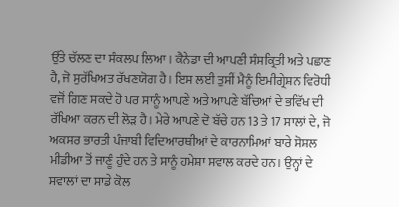ਉੱਤੇ ਚੱਲਣ ਦਾ ਸੰਕਲਪ ਲਿਆ। ਕੈਨੇਡਾ ਦੀ ਆਪਣੀ ਸੰਸਕ੍ਰਿਤੀ ਅਤੇ ਪਛਾਣ ਹੈ, ਜੋ ਸੁਰੱਖਿਅਤ ਰੱਖਣਯੋਗ ਹੈ। ਇਸ ਲਈ ਤੁਸੀਂ ਮੈਨੂੰ ਇਮੀਗ੍ਰੇਸ਼ਨ ਵਿਰੋਧੀ ਵਜੋਂ ਗਿਣ ਸਕਦੇ ਹੋ ਪਰ ਸਾਨੂੰ ਆਪਣੇ ਅਤੇ ਆਪਣੇ ਬੱਚਿਆਂ ਦੇ ਭਵਿੱਖ ਦੀ ਰੱਖਿਆ ਕਰਨ ਦੀ ਲੋੜ ਹੈ। ਮੇਰੇ ਆਪਣੇ ਦੋ ਬੱਚੇ ਹਨ 13 ਤੇ 17 ਸਾਲਾਂ ਦੇ, ਜੋ ਅਕਸਰ ਭਾਰਤੀ ਪੰਜਾਬੀ ਵਿਦਿਆਰਥੀਆਂ ਦੇ ਕਾਰਨਾਮਿਆਂ ਬਾਰੇ ਸੋਸ਼ਲ ਮੀਡੀਆ ਤੋਂ ਜਾਣੂੰ ਹੁੰਦੇ ਹਨ ਤੇ ਸਾਨੂੰ ਹਮੇਸ਼ਾ ਸਵਾਲ ਕਰਦੇ ਹਨ। ਉਨ੍ਹਾਂ ਦੇ ਸਵਾਲਾਂ ਦਾ ਸਾਡੇ ਕੋਲ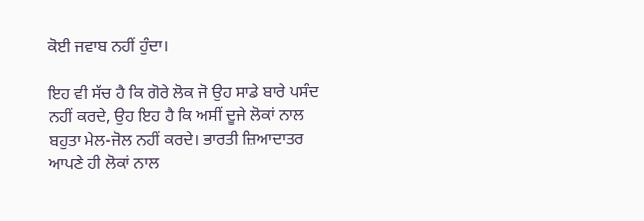ਕੋਈ ਜਵਾਬ ਨਹੀਂ ਹੁੰਦਾ।

ਇਹ ਵੀ ਸੱਚ ਹੈ ਕਿ ਗੋਰੇ ਲੋਕ ਜੋ ਉਹ ਸਾਡੇ ਬਾਰੇ ਪਸੰਦ ਨਹੀਂ ਕਰਦੇ, ਉਹ ਇਹ ਹੈ ਕਿ ਅਸੀਂ ਦੂਜੇ ਲੋਕਾਂ ਨਾਲ ਬਹੁਤਾ ਮੇਲ-ਜੋਲ ਨਹੀਂ ਕਰਦੇ। ਭਾਰਤੀ ਜ਼ਿਆਦਾਤਰ ਆਪਣੇ ਹੀ ਲੋਕਾਂ ਨਾਲ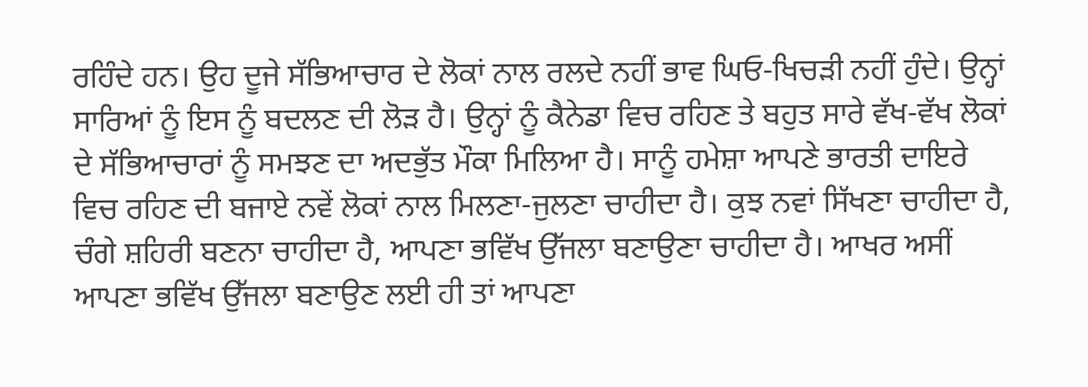ਰਹਿੰਦੇ ਹਨ। ਉਹ ਦੂਜੇ ਸੱਭਿਆਚਾਰ ਦੇ ਲੋਕਾਂ ਨਾਲ ਰਲਦੇ ਨਹੀਂ ਭਾਵ ਘਿਓ-ਖਿਚੜੀ ਨਹੀਂ ਹੁੰਦੇ। ਉਨ੍ਹਾਂ ਸਾਰਿਆਂ ਨੂੰ ਇਸ ਨੂੰ ਬਦਲਣ ਦੀ ਲੋੜ ਹੈ। ਉਨ੍ਹਾਂ ਨੂੰ ਕੈਨੇਡਾ ਵਿਚ ਰਹਿਣ ਤੇ ਬਹੁਤ ਸਾਰੇ ਵੱਖ-ਵੱਖ ਲੋਕਾਂ ਦੇ ਸੱਭਿਆਚਾਰਾਂ ਨੂੰ ਸਮਝਣ ਦਾ ਅਦਭੁੱਤ ਮੌਕਾ ਮਿਲਿਆ ਹੈ। ਸਾਨੂੰ ਹਮੇਸ਼ਾ ਆਪਣੇ ਭਾਰਤੀ ਦਾਇਰੇ ਵਿਚ ਰਹਿਣ ਦੀ ਬਜਾਏ ਨਵੇਂ ਲੋਕਾਂ ਨਾਲ ਮਿਲਣਾ-ਜੁਲਣਾ ਚਾਹੀਦਾ ਹੈ। ਕੁਝ ਨਵਾਂ ਸਿੱਖਣਾ ਚਾਹੀਦਾ ਹੈ, ਚੰਗੇ ਸ਼ਹਿਰੀ ਬਣਨਾ ਚਾਹੀਦਾ ਹੈ, ਆਪਣਾ ਭਵਿੱਖ ਉੱਜਲਾ ਬਣਾਉਣਾ ਚਾਹੀਦਾ ਹੈ। ਆਖਰ ਅਸੀਂ ਆਪਣਾ ਭਵਿੱਖ ਉੱਜਲਾ ਬਣਾਉਣ ਲਈ ਹੀ ਤਾਂ ਆਪਣਾ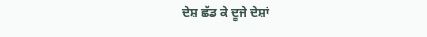ਦੇਸ਼ ਛੱਡ ਕੇ ਦੂਜੇ ਦੇਸ਼ਾਂ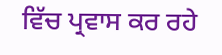ਵਿੱਚ ਪ੍ਰਵਾਸ ਕਰ ਰਹੇ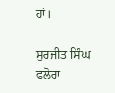ਹਾਂ।

ਸੁਰਜੀਤ ਸਿੰਘ ਫਲੋਰਾ